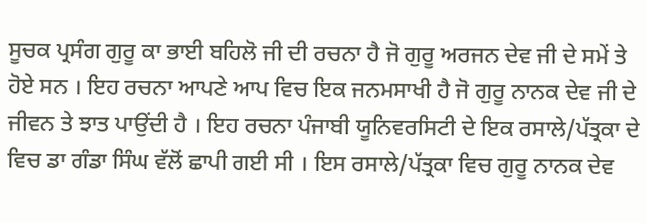ਸੂਚਕ ਪ੍ਰਸੰਗ ਗੁਰੂ ਕਾ ਭਾਈ ਬਹਿਲੋ ਜੀ ਦੀ ਰਚਨਾ ਹੈ ਜੋ ਗੁਰੂ ਅਰਜਨ ਦੇਵ ਜੀ ਦੇ ਸਮੇਂ ਤੇ ਹੋਏ ਸਨ । ਇਹ ਰਚਨਾ ਆਪਣੇ ਆਪ ਵਿਚ ਇਕ ਜਨਮਸਾਖੀ ਹੈ ਜੋ ਗੁਰੂ ਨਾਨਕ ਦੇਵ ਜੀ ਦੇ ਜੀਵਨ ਤੇ ਝਾਤ ਪਾਉਂਦੀ ਹੈ । ਇਹ ਰਚਨਾ ਪੰਜਾਬੀ ਯੂਨਿਵਰਸਿਟੀ ਦੇ ਇਕ ਰਸਾਲੇ/ਪੱਤ੍ਰਕਾ ਦੇ ਵਿਚ ਡਾ ਗੰਡਾ ਸਿੰਘ ਵੱਲੋਂ ਛਾਪੀ ਗਈ ਸੀ । ਇਸ ਰਸਾਲੇ/ਪੱਤ੍ਰਕਾ ਵਿਚ ਗੁਰੂ ਨਾਨਕ ਦੇਵ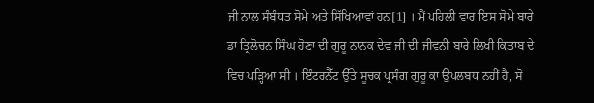ਜੀ ਨਾਲ ਸੰਬੰਧਤ ਸੋਮੇ ਅਤੇ ਸਿੱਖਿਆਵਾਂ ਹਨ[1] । ਮੈਂ ਪਹਿਲੀ ਵਾਰ ਇਸ ਸੋਮੇ ਬਾਰੇ ਡਾ ਤ੍ਰਿਲੋਚਨ ਸਿੰਘ ਹੋਣਾ ਦੀ ਗੁਰੂ ਨਾਨਕ ਦੇਵ ਜੀ ਦੀ ਜੀਵਨੀ ਬਾਰੇ ਲਿਖੀ ਕਿਤਾਬ ਦੇ ਵਿਚ ਪੜ੍ਹਿਆ ਸੀ । ਇੰਟਰਨੈੱਟ ਉੱਤੇ ਸੂਚਕ ਪ੍ਰਸੰਗ ਗੁਰੂ ਕਾ ਉਪਲਬਧ ਨਹੀਂ ਹੈ, ਸੋ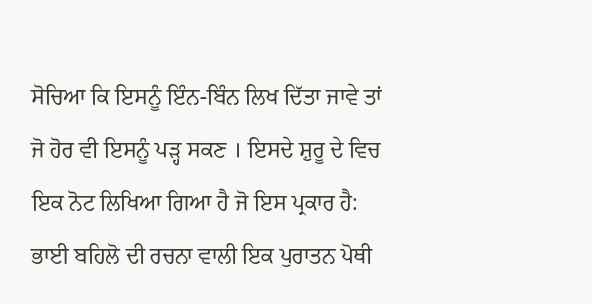ਸੋਚਿਆ ਕਿ ਇਸਨੂੰ ਇੰਨ-ਬਿੰਨ ਲਿਖ ਦਿੱਤਾ ਜਾਵੇ ਤਾਂ ਜੋ ਹੋਰ ਵੀ ਇਸਨੂੰ ਪੜ੍ਹ ਸਕਣ । ਇਸਦੇ ਸ਼ੁਰੂ ਦੇ ਵਿਚ ਇਕ ਨੋਟ ਲਿਖਿਆ ਗਿਆ ਹੈ ਜੋ ਇਸ ਪ੍ਰਕਾਰ ਹੈ:
ਭਾਈ ਬਹਿਲੋ ਦੀ ਰਚਨਾ ਵਾਲੀ ਇਕ ਪੁਰਾਤਨ ਪੋਥੀ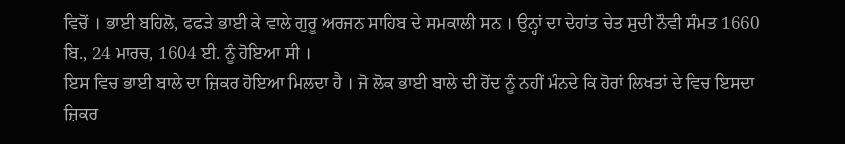ਵਿਚੋਂ । ਭਾਈ ਬਹਿਲੋ, ਫਫੜੇ ਭਾਈ ਕੇ ਵਾਲੇ ਗੁਰੂ ਅਰਜਨ ਸਾਹਿਬ ਦੇ ਸਮਕਾਲੀ ਸਨ । ਉਨ੍ਹਾਂ ਦਾ ਦੇਹਾਂਤ ਚੇਤ ਸੁਦੀ ਨੌਵੀ ਸੰਮਤ 1660 ਬਿ., 24 ਮਾਰਚ, 1604 ਈ. ਨੂੰ ਹੋਇਆ ਸੀ ।
ਇਸ ਵਿਚ ਭਾਈ ਬਾਲੇ ਦਾ ਜ਼ਿਕਰ ਹੋਇਆ ਮਿਲਦਾ ਹੈ । ਜੋ ਲੋਕ ਭਾਈ ਬਾਲੇ ਦੀ ਹੋਂਦ ਨੂੰ ਨਹੀਂ ਮੰਨਦੇ ਕਿ ਹੋਰਾਂ ਲਿਖਤਾਂ ਦੇ ਵਿਚ ਇਸਦਾ ਜ਼ਿਕਰ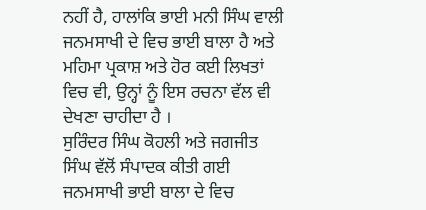ਨਹੀਂ ਹੈ, ਹਾਲਾਂਕਿ ਭਾਈ ਮਨੀ ਸਿੰਘ ਵਾਲੀ ਜਨਮਸਾਖੀ ਦੇ ਵਿਚ ਭਾਈ ਬਾਲਾ ਹੈ ਅਤੇ ਮਹਿਮਾ ਪ੍ਰਕਾਸ਼ ਅਤੇ ਹੋਰ ਕਈ ਲਿਖਤਾਂ ਵਿਚ ਵੀ, ਉਨ੍ਹਾਂ ਨੂੰ ਇਸ ਰਚਨਾ ਵੱਲ ਵੀ ਦੇਖਣਾ ਚਾਹੀਦਾ ਹੈ ।
ਸੁਰਿੰਦਰ ਸਿੰਘ ਕੋਹਲੀ ਅਤੇ ਜਗਜੀਤ ਸਿੰਘ ਵੱਲੋਂ ਸੰਪਾਦਕ ਕੀਤੀ ਗਈ ਜਨਮਸਾਖੀ ਭਾਈ ਬਾਲਾ ਦੇ ਵਿਚ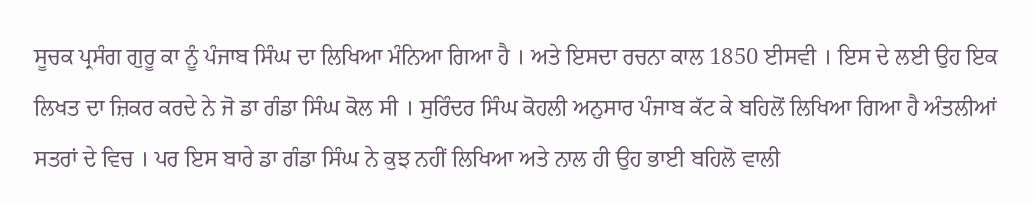ਸੂਚਕ ਪ੍ਰਸੰਗ ਗੁਰੂ ਕਾ ਨੂੰ ਪੰਜਾਬ ਸਿੰਘ ਦਾ ਲਿਖਿਆ ਮੰਨਿਆ ਗਿਆ ਹੈ । ਅਤੇ ਇਸਦਾ ਰਚਨਾ ਕਾਲ 1850 ਈਸਵੀ । ਇਸ ਦੇ ਲਈ ਉਹ ਇਕ ਲਿਖਤ ਦਾ ਜ਼ਿਕਰ ਕਰਦੇ ਨੇ ਜੋ ਡਾ ਗੰਡਾ ਸਿੰਘ ਕੋਲ ਸੀ । ਸੁਰਿੰਦਰ ਸਿੰਘ ਕੋਹਲੀ ਅਨੁਸਾਰ ਪੰਜਾਬ ਕੱਟ ਕੇ ਬਹਿਲੋਂ ਲਿਖਿਆ ਗਿਆ ਹੈ ਅੰਤਲੀਆਂ ਸਤਰਾਂ ਦੇ ਵਿਚ । ਪਰ ਇਸ ਬਾਰੇ ਡਾ ਗੰਡਾ ਸਿੰਘ ਨੇ ਕੁਝ ਨਹੀਂ ਲਿਖਿਆ ਅਤੇ ਨਾਲ ਹੀ ਉਹ ਭਾਈ ਬਹਿਲੋ ਵਾਲੀ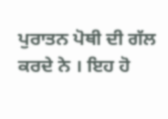ਪੁਰਾਤਨ ਪੋਥੀ ਦੀ ਗੱਲ ਕਰਦੇ ਨੇ । ਇਹ ਹੋ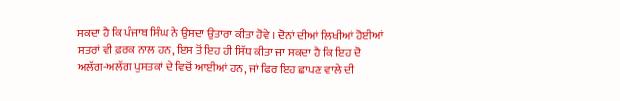ਸਕਦਾ ਹੈ ਕਿ ਪੰਜਾਬ ਸਿੰਘ ਨੇ ਉਸਦਾ ਉਤਾਰਾ ਕੀਤਾ ਹੋਵੇ । ਦੋਨਾਂ ਦੀਆਂ ਲਿਖੀਆਂ ਹੋਈਆਂ ਸਤਰਾਂ ਵੀ ਫ਼ਰਕ ਨਾਲ ਹਨ, ਇਸ ਤੋਂ ਇਹ ਹੀ ਸਿੱਧ ਕੀਤਾ ਜਾ ਸਕਦਾ ਹੈ ਕਿ ਇਹ ਦੋ ਅਲੱਗ-ਅਲੱਗ ਪੁਸਤਕਾਂ ਦੇ ਵਿਚੋਂ ਆਈਆਂ ਹਨ, ਜਾਂ ਫਿਰ ਇਹ ਛਾਪਣ ਵਾਲੇ ਦੀ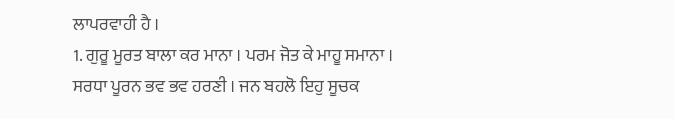ਲਾਪਰਵਾਹੀ ਹੈ ।
1. ਗੁਰੂ ਮੂਰਤ ਬਾਲਾ ਕਰ ਮਾਨਾ । ਪਰਮ ਜੋਤ ਕੇ ਮਾਹੂ ਸਮਾਨਾ ।
ਸਰਧਾ ਪੂਰਨ ਭਵ ਭਵ ਹਰਣੀ । ਜਨ ਬਹਲੋ ਇਹੁ ਸੂਚਕ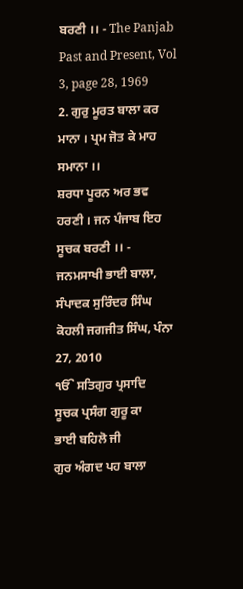ਬਰਣੀ ।। - The Panjab Past and Present, Vol 3, page 28, 1969
2. ਗੁਰੁ ਮੂਰਤ ਬਾਲਾ ਕਰ ਮਾਨਾ । ਪ੍ਰਮ ਜੋਤ ਕੇ ਮਾਹ ਸਮਾਨਾ ।।
ਸ਼ਰਧਾ ਪੂਰਨ ਅਰ ਭਵ ਹਰਣੀ । ਜਨ ਪੰਜਾਬ ਇਹ ਸੂਚਕ ਬਰਣੀ ।। - ਜਨਮਸਾਖੀ ਭਾਈ ਬਾਲਾ, ਸੰਪਾਦਕ ਸੁਰਿੰਦਰ ਸਿੰਘ ਕੋਹਲੀ ਜਗਜੀਤ ਸਿੰਘ, ਪੰਨਾ 27, 2010
ੴ ਸਤਿਗੁਰ ਪ੍ਰਸਾਦਿ
ਸੂਚਕ ਪ੍ਰਸੰਗ ਗੁਰੂ ਕਾ
ਭਾਈ ਬਹਿਲੋ ਜੀ
ਗੁਰ ਅੰਗਦ ਪਹ ਬਾਲਾ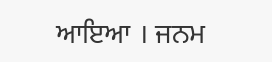ਆਇਆ । ਜਨਮ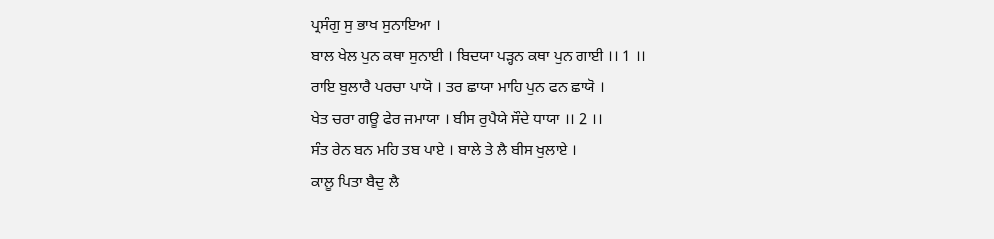ਪ੍ਰਸੰਗੁ ਸੁ ਭਾਖ ਸੁਨਾਇਆ ।
ਬਾਲ ਖੇਲ ਪੁਨ ਕਥਾ ਸੁਨਾਈ । ਬਿਦਯਾ ਪੜ੍ਹਨ ਕਥਾ ਪੁਨ ਗਾਈ ।। 1 ।।
ਰਾਇ ਬੁਲਾਰੈ ਪਰਚਾ ਪਾਯੋ । ਤਰ ਛਾਯਾ ਮਾਹਿ ਪੁਨ ਫਨ ਛਾਯੋ ।
ਖੇਤ ਚਰਾ ਗਊ ਫੇਰ ਜਮਾਯਾ । ਬੀਸ ਰੁਪੈਯੇ ਸੌਦੇ ਧਾਯਾ ।। 2 ।।
ਸੰਤ ਰੇਨ ਬਨ ਮਹਿ ਤਬ ਪਾਏ । ਬਾਲੇ ਤੇ ਲੈ ਬੀਸ ਖੁਲਾਏ ।
ਕਾਲੂ ਪਿਤਾ ਬੈਦੁ ਲੈ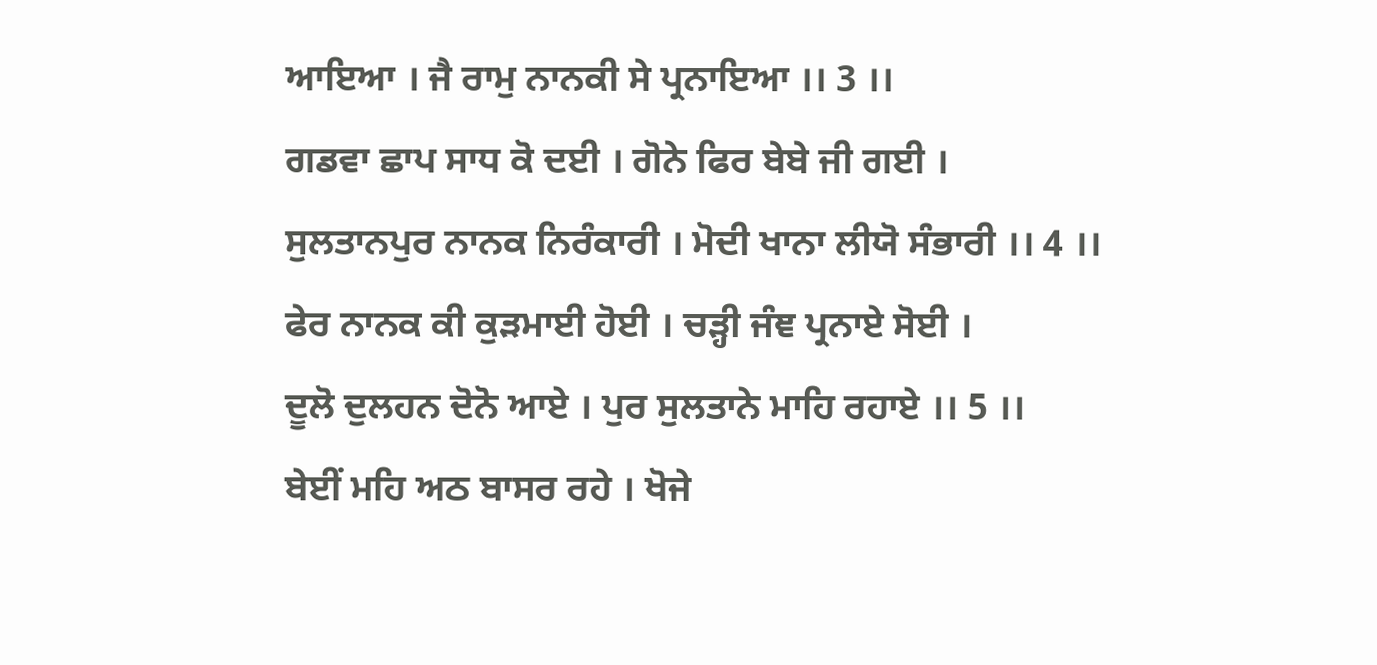ਆਇਆ । ਜੈ ਰਾਮੁ ਨਾਨਕੀ ਸੇ ਪ੍ਰਨਾਇਆ ।। 3 ।।
ਗਡਵਾ ਛਾਪ ਸਾਧ ਕੋ ਦਈ । ਗੋਨੇ ਫਿਰ ਬੇਬੇ ਜੀ ਗਈ ।
ਸੁਲਤਾਨਪੁਰ ਨਾਨਕ ਨਿਰੰਕਾਰੀ । ਮੋਦੀ ਖਾਨਾ ਲੀਯੋ ਸੰਭਾਰੀ ।। 4 ।।
ਫੇਰ ਨਾਨਕ ਕੀ ਕੁੜਮਾਈ ਹੋਈ । ਚੜ੍ਹੀ ਜੰਞ ਪ੍ਰਨਾਏ ਸੋਈ ।
ਦੂਲੋ ਦੁਲਹਨ ਦੋਨੋ ਆਏ । ਪੁਰ ਸੁਲਤਾਨੇ ਮਾਹਿ ਰਹਾਏ ।। 5 ।।
ਬੇਈਂ ਮਹਿ ਅਠ ਬਾਸਰ ਰਹੇ । ਖੋਜੇ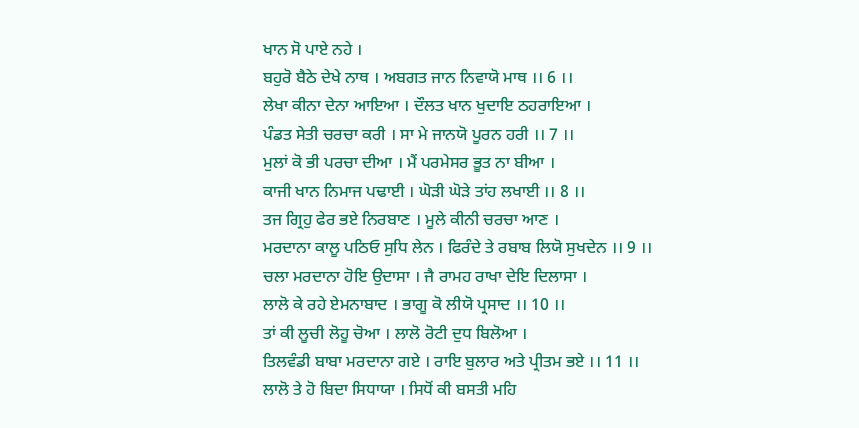ਖਾਨ ਸੋ ਪਾਏ ਨਹੇ ।
ਬਹੁਰੋ ਬੈਠੇ ਦੇਖੇ ਨਾਥ । ਅਬਗਤ ਜਾਨ ਨਿਵਾਯੋ ਮਾਥ ।। 6 ।।
ਲੇਖਾ ਕੀਨਾ ਦੇਨਾ ਆਇਆ । ਦੌਲਤ ਖਾਨ ਖੁਦਾਇ ਠਹਰਾਇਆ ।
ਪੰਡਤ ਸੇਤੀ ਚਰਚਾ ਕਰੀ । ਸਾ ਮੇ ਜਾਨਯੋ ਪੂਰਨ ਹਰੀ ।। 7 ।।
ਮੁਲਾਂ ਕੋ ਭੀ ਪਰਚਾ ਦੀਆ । ਮੈਂ ਪਰਮੇਸਰ ਭੂਤ ਨਾ ਬੀਆ ।
ਕਾਜੀ ਖਾਨ ਨਿਮਾਜ ਪਢਾਈ । ਘੋੜੀ ਘੋੜੇ ਤਾਂਹ ਲਖਾਈ ।। 8 ।।
ਤਜ ਗ੍ਰਿਹੁ ਫੇਰ ਭਏ ਨਿਰਬਾਣ । ਮੂਲੇ ਕੀਨੀ ਚਰਚਾ ਆਣ ।
ਮਰਦਾਨਾ ਕਾਲੂ ਪਠਿਓ ਸੁਧਿ ਲੇਨ । ਫਿਰੰਦੇ ਤੇ ਰਬਾਬ ਲਿਯੋ ਸੁਖਦੇਨ ।। 9 ।।
ਚਲਾ ਮਰਦਾਨਾ ਹੋਇ ਉਦਾਸਾ । ਜੈ ਰਾਮਹ ਰਾਖਾ ਦੇਇ ਦਿਲਾਸਾ ।
ਲਾਲੋ ਕੇ ਰਹੇ ਏਮਨਾਬਾਦ । ਭਾਗੂ ਕੋ ਲੀਯੋ ਪ੍ਰਸਾਦ ।। 10 ।।
ਤਾਂ ਕੀ ਲੂਚੀ ਲੋਹੂ ਚੋਆ । ਲਾਲੋ ਰੋਟੀ ਦੁਧ ਬਿਲੋਆ ।
ਤਿਲਵੰਡੀ ਬਾਬਾ ਮਰਦਾਨਾ ਗਏ । ਰਾਇ ਬੁਲਾਰ ਅਤੇ ਪ੍ਰੀਤਮ ਭਏ ।। 11 ।।
ਲਾਲੋ ਤੇ ਹੋ ਬਿਦਾ ਸਿਧਾਯਾ । ਸਿਧੋਂ ਕੀ ਬਸਤੀ ਮਹਿ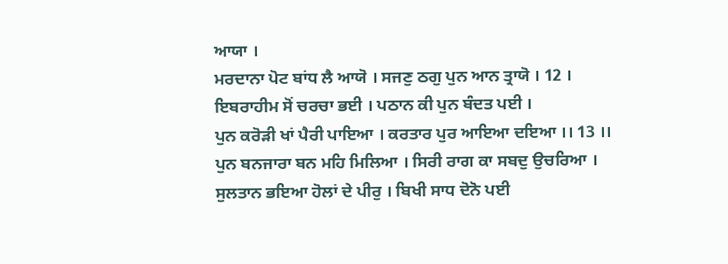ਆਯਾ ।
ਮਰਦਾਨਾ ਪੋਟ ਬਾਂਧ ਲੈ ਆਯੋ । ਸਜਣੁ ਠਗੁ ਪੁਨ ਆਨ ਤ੍ਰਾਯੋ । 12 ।
ਇਬਰਾਹੀਮ ਸੋਂ ਚਰਚਾ ਭਈ । ਪਠਾਨ ਕੀ ਪੁਨ ਬੰਦਤ ਪਈ ।
ਪੁਨ ਕਰੋੜੀ ਖਾਂ ਪੈਰੀ ਪਾਇਆ । ਕਰਤਾਰ ਪੁਰ ਆਇਆ ਦਇਆ ।। 13 ।।
ਪੁਨ ਬਨਜਾਰਾ ਬਨ ਮਹਿ ਮਿਲਿਆ । ਸਿਰੀ ਰਾਗ ਕਾ ਸਬਦੁ ਉਚਰਿਆ ।
ਸੁਲਤਾਨ ਭਇਆ ਹੋਲਾਂ ਦੇ ਪੀਰੁ । ਬਿਖੀ ਸਾਧ ਦੋਨੋ ਪਈ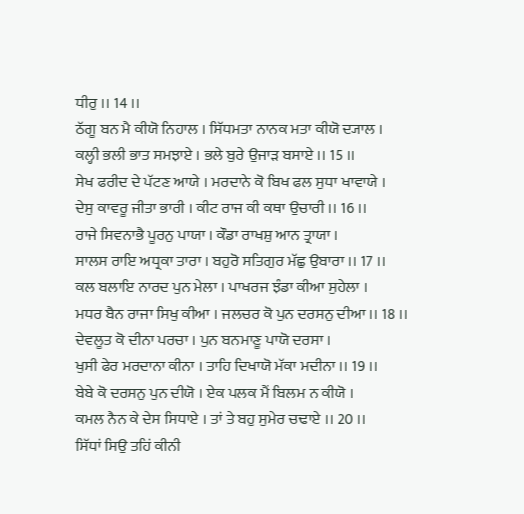ਧੀਰੁ ।। 14 ।।
ਠੱਗੂ ਬਨ ਮੈ ਕੀਯੋ ਨਿਹਾਲ । ਸਿੱਧਮਤਾ ਨਾਨਕ ਮਤਾ ਕੀਯੋ ਦ੍ਯਾਲ ।
ਕਲ੍ਹੀ ਭਲੀ ਭਾਤ ਸਮਝਾਏ । ਭਲੇ ਬੁਰੇ ਉਜਾੜ ਬਸਾਏ ।। 15 ।।
ਸੇਖ ਫਰੀਦ ਦੇ ਪੱਟਣ ਆਯੇ । ਮਰਦਾਨੇ ਕੋ ਬਿਖ ਫਲ ਸੁਧਾ ਖਾਵਾਯੇ ।
ਦੇਸੁ ਕਾਵਰੂ ਜੀਤਾ ਭਾਰੀ । ਕੀਟ ਰਾਜ ਕੀ ਕਥਾ ਉਚਾਰੀ ।। 16 ।।
ਰਾਜੇ ਸਿਵਨਾਭੈ ਪੂਰਨੁ ਪਾਯਾ । ਕੌਡਾ ਰਾਖਸ਼ੁ ਆਨ ਤ੍ਰਾਯਾ ।
ਸਾਲਸ ਰਾਇ ਅਧ੍ਰਕਾ ਤਾਰਾ । ਬਹੁਰੋ ਸਤਿਗੁਰ ਮੱਛੁ ਉਬਾਰਾ ।। 17 ।।
ਕਲ ਬਲਾਇ ਨਾਰਦ ਪੁਨ ਮੇਲਾ । ਪਾਖਰਜ ਝੰਡਾ ਕੀਆ ਸੁਹੇਲਾ ।
ਮਧਰ ਬੈਨ ਰਾਜਾ ਸਿਖੁ ਕੀਆ । ਜਲਚਰ ਕੋ ਪੁਨ ਦਰਸਨੁ ਦੀਆ ।। 18 ।।
ਦੇਵਲੂਤ ਕੋ ਦੀਨਾ ਪਰਚਾ । ਪੁਨ ਬਨਮਾਣੂ ਪਾਯੋ ਦਰਸਾ ।
ਖੁਸੀ ਫੇਰ ਮਰਦਾਨਾ ਕੀਨਾ । ਤਾਹਿ ਦਿਖਾਯੋ ਮੱਕਾ ਮਦੀਨਾ ।। 19 ।।
ਬੇਬੇ ਕੋ ਦਰਸਨੁ ਪੁਨ ਦੀਯੋ । ਏਕ ਪਲਕ ਮੈਂ ਬਿਲਮ ਨ ਕੀਯੋ ।
ਕਮਲ ਨੈਨ ਕੇ ਦੇਸ ਸਿਧਾਏ । ਤਾਂ ਤੇ ਬਹੁ ਸੁਮੇਰ ਚਢਾਏ ।। 20 ।।
ਸਿੱਧਾਂ ਸਿਉ ਤਹਿਂ ਕੀਨੀ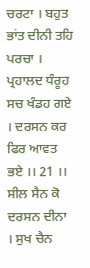ਚਰਟਾ । ਬਹੁਤ ਭਾਂਤ ਦੀਨੀ ਤਹਿ ਪਰਚਾ ।
ਪ੍ਰਹਾਲਦ ਧੰਰੂਹ ਸਚ ਖੰਡਹ ਗਏ । ਦਰਸਨ ਕਰ ਫਿਰ ਆਵਤ ਭਏ ।। 21 ।।
ਸੀਲ ਸੈਨ ਕੋ ਦਰਸਨ ਦੀਨਾ । ਸੁਖ ਚੈਨ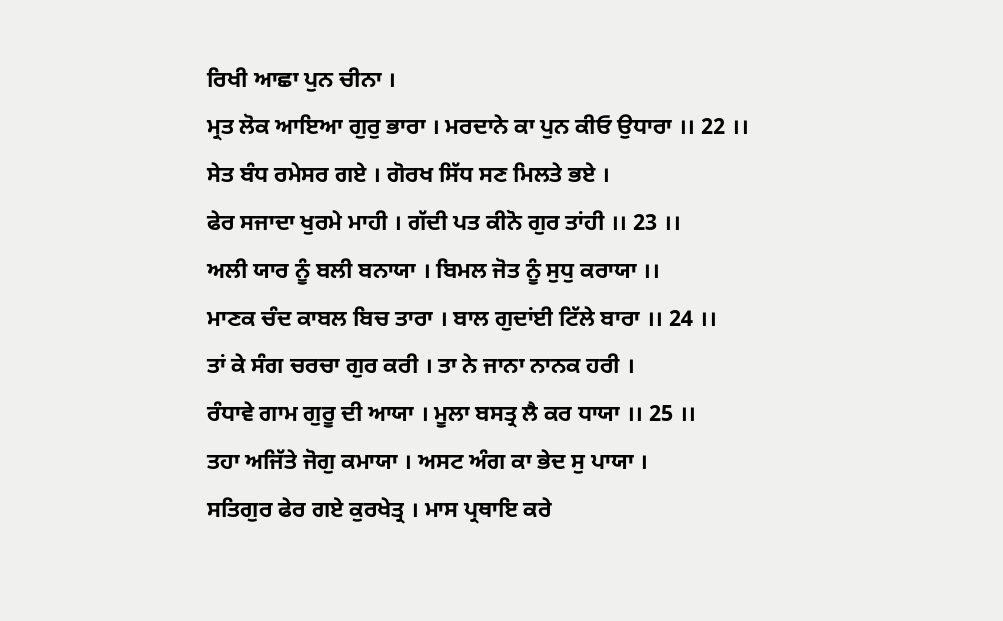ਰਿਖੀ ਆਛਾ ਪੁਨ ਚੀਨਾ ।
ਮ੍ਰਤ ਲੋਕ ਆਇਆ ਗੁਰੁ ਭਾਰਾ । ਮਰਦਾਨੇ ਕਾ ਪੁਨ ਕੀਓ ਉਧਾਰਾ ।। 22 ।।
ਸੇਤ ਬੰਧ ਰਮੇਸਰ ਗਏ । ਗੋਰਖ ਸਿੱਧ ਸਣ ਮਿਲਤੇ ਭਏ ।
ਫੇਰ ਸਜਾਦਾ ਖੁਰਮੇ ਮਾਹੀ । ਗੱਦੀ ਪਤ ਕੀਨੋ ਗੁਰ ਤਾਂਹੀ ।। 23 ।।
ਅਲੀ ਯਾਰ ਨੂੰ ਬਲੀ ਬਨਾਯਾ । ਬਿਮਲ ਜੋਤ ਨੂੰ ਸੁਧੁ ਕਰਾਯਾ ।।
ਮਾਣਕ ਚੰਦ ਕਾਬਲ ਬਿਚ ਤਾਰਾ । ਬਾਲ ਗੁਦਾਂਈ ਟਿੱਲੇ ਬਾਰਾ ।। 24 ।।
ਤਾਂ ਕੇ ਸੰਗ ਚਰਚਾ ਗੁਰ ਕਰੀ । ਤਾ ਨੇ ਜਾਨਾ ਨਾਨਕ ਹਰੀ ।
ਰੰਧਾਵੇ ਗਾਮ ਗੁਰੂ ਦੀ ਆਯਾ । ਮੂਲਾ ਬਸਤ੍ਰ ਲੈ ਕਰ ਧਾਯਾ ।। 25 ।।
ਤਹਾ ਅਜਿੱਤੇ ਜੋਗੁ ਕਮਾਯਾ । ਅਸਟ ਅੰਗ ਕਾ ਭੇਦ ਸੁ ਪਾਯਾ ।
ਸਤਿਗੁਰ ਫੇਰ ਗਏ ਕੁਰਖੇਤ੍ਰ । ਮਾਸ ਪ੍ਰਥਾਇ ਕਰੇ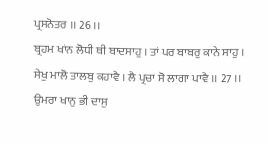ਪ੍ਰਸਨੋਤਰ ।। 26 ।।
ਬ੍ਰਹਮ ਖਾਂਨ ਲੋਧੀ ਥੀ ਬਾਦਸਾਹੁ । ਤਾਂ ਪਰ ਬਾਬਰੁ ਕਾਨੇ ਸਾਹੁ ।
ਸੇਖੁ ਮਾਲੋ ਤਾਲਬੁ ਕਹਾਵੈ । ਲੈ ਪ੍ਰਚਾ ਸੋ ਲਾਗਾ ਪਾਵੈ ।। 27 ।।
ਉਮਰਾ ਖਾਨੁ ਭੀ ਦਾਸੁ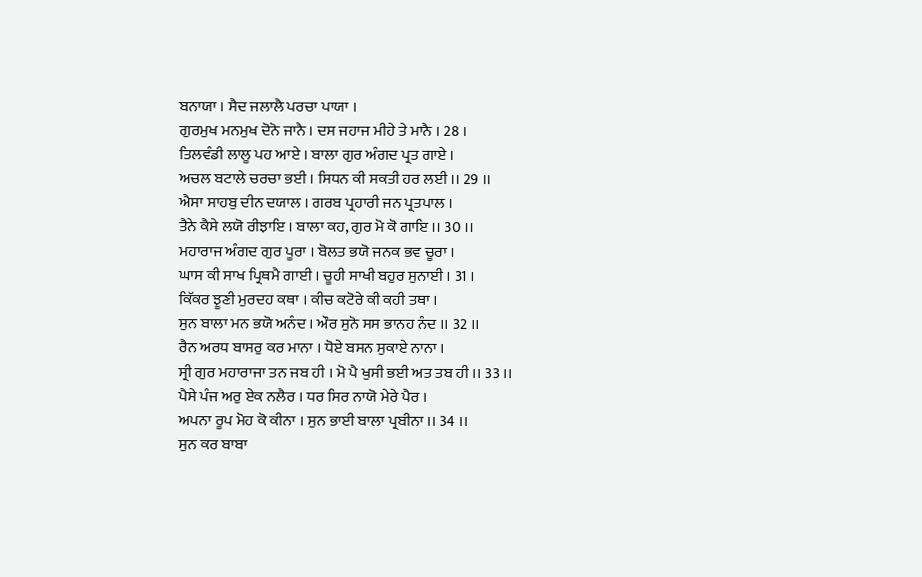ਬਨਾਯਾ । ਸੈਦ ਜਲਾਲੈ ਪਰਚਾ ਪਾਯਾ ।
ਗੁਰਮੁਖ ਮਨਮੁਖ ਦੋਨੋ ਜਾਨੈ । ਦਸ ਜਹਾਜ ਮੀਹੇ ਤੇ ਮਾਨੈ । 28 ।
ਤਿਲਵੰਡੀ ਲਾਲੂ ਪਹ ਆਏ । ਬਾਲਾ ਗੁਰ ਅੰਗਦ ਪ੍ਰਤ ਗਾਏ ।
ਅਚਲ ਬਟਾਲੇ ਚਰਚਾ ਭਈ । ਸਿਧਨ ਕੀ ਸਕਤੀ ਹਰ ਲਈ ।। 29 ।।
ਐਸਾ ਸਾਹਬੁ ਦੀਨ ਦਯਾਲ । ਗਰਬ ਪ੍ਰਹਾਰੀ ਜਨ ਪ੍ਰਤਪਾਲ ।
ਤੈਨੇ ਕੈਸੇ ਲਯੋ ਰੀਝਾਇ । ਬਾਲਾ ਕਹ, ਗੁਰ ਮੋ ਕੋ ਗਾਇ ।। 30 ।।
ਮਹਾਰਾਜ ਅੰਗਦ ਗੁਰ ਪੂਰਾ । ਬੋਲਤ ਭਯੋ ਜਨਕ ਭਵ ਚੂਰਾ ।
ਘਾਸ ਕੀ ਸਾਖ ਪ੍ਰਿਥਮੈ ਗਾਈ । ਚੂਹੀ ਸਾਖੀ ਬਹੁਰ ਸੁਨਾਈ । 31 ।
ਕਿੱਕਰ ਝੂਣੀ ਮੁਰਦਹ ਕਥਾ । ਕੀਚ ਕਟੋਰੇ ਕੀ ਕਹੀ ਤਥਾ ।
ਸੁਨ ਬਾਲਾ ਮਨ ਭਯੋ ਅਨੰਦ । ਔਰ ਸੁਨੋ ਸਸ ਭਾਨਹ ਨੰਦ ।। 32 ।।
ਰੈਨ ਅਰਧ ਬਾਸਰੁ ਕਰ ਮਾਨਾ । ਧੋਏ ਬਸਨ ਸੁਕਾਏ ਨਾਨਾ ।
ਸ੍ਰੀ ਗੁਰ ਮਹਾਰਾਜਾ ਤਨ ਜਬ ਹੀ । ਮੋ ਪੈ ਖੁਸੀ ਭਈ ਅਤ ਤਬ ਹੀ ।। 33 ।।
ਪੈਸੇ ਪੰਜ ਅਰੁ ਏਕ ਨਲੈਰ । ਧਰ ਸਿਰ ਨਾਯੋ ਮੇਰੇ ਪੈਰ ।
ਅਪਨਾ ਰੂਪ ਮੋਹ ਕੋ ਕੀਨਾ । ਸੁਨ ਭਾਈ ਬਾਲਾ ਪ੍ਰਬੀਨਾ ।। 34 ।।
ਸੁਨ ਕਰ ਬਾਬਾ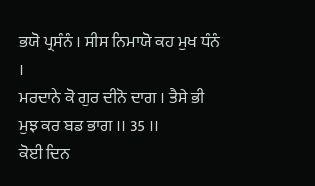ਭਯੋ ਪ੍ਰਸੰਨੰ । ਸੀਸ ਨਿਮਾਯੋ ਕਹ ਮੁਖ ਧੰਨੰ ।
ਮਰਦਾਨੇ ਕੋ ਗੁਰ ਦੀਨੋ ਦਾਗ । ਤੈਸੇ ਭੀ ਮੁਝ ਕਰ ਬਡ ਭਾਗ ।। 35 ।।
ਕੋਈ ਦਿਨ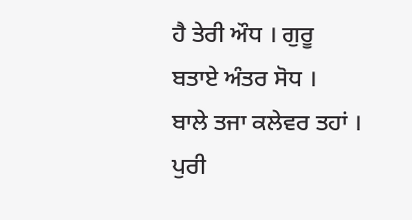ਹੈ ਤੇਰੀ ਔਧ । ਗੁਰੂ ਬਤਾਏ ਅੰਤਰ ਸੋਧ ।
ਬਾਲੇ ਤਜਾ ਕਲੇਵਰ ਤਹਾਂ । ਪੁਰੀ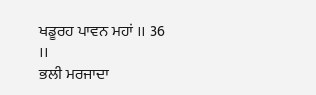ਖਡੂਰਹ ਪਾਵਨ ਮਹਾਂ ।। 36 ।।
ਭਲੀ ਮਰਜਾਦਾ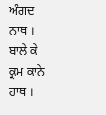ਅੰਗਦ ਨਾਥ । ਬਾਲੇ ਕੇ ਕ੍ਰਮ ਕਾਨੇ ਹਾਥ ।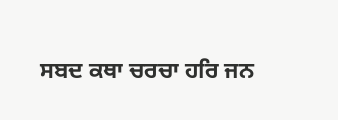ਸਬਦ ਕਥਾ ਚਰਚਾ ਹਰਿ ਜਨ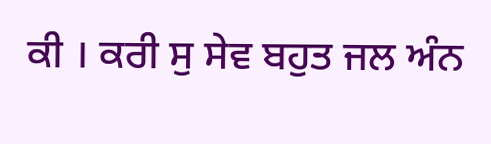ਕੀ । ਕਰੀ ਸੁ ਸੇਵ ਬਹੁਤ ਜਲ ਅੰਨ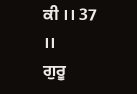ਕੀ ।। 37 ।।
ਗੁਰੂ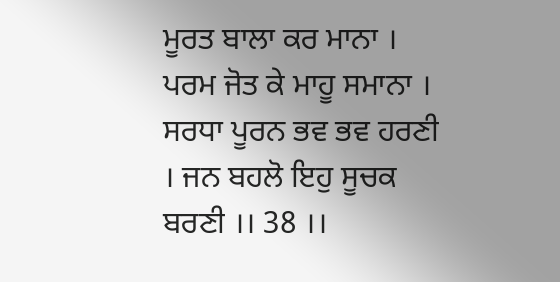ਮੂਰਤ ਬਾਲਾ ਕਰ ਮਾਨਾ । ਪਰਮ ਜੋਤ ਕੇ ਮਾਹੂ ਸਮਾਨਾ ।
ਸਰਧਾ ਪੂਰਨ ਭਵ ਭਵ ਹਰਣੀ । ਜਨ ਬਹਲੋ ਇਹੁ ਸੂਚਕ ਬਰਣੀ ।। 38 ।।